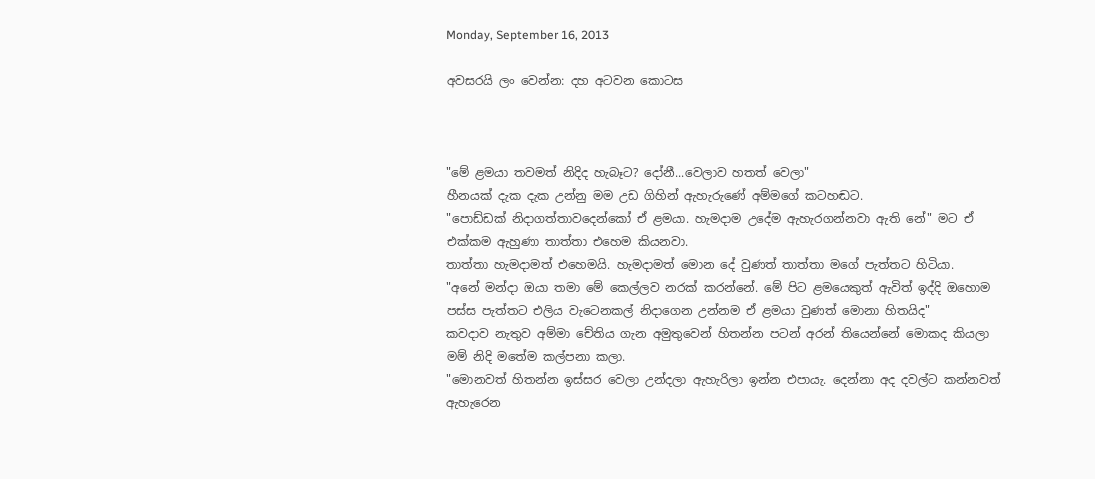Monday, September 16, 2013

අවසරයි ලං වෙන්න: දහ අටවන කොටස



"මේ ළමයා තවමත් නිදිද හැබෑට? දෝනී...වෙලාව හතත් වෙලා"
හීනයක් දැක දැක උන්නු මම උඩ ගිහින් ඇහැරුණේ අම්මගේ කටහඬට.
"පොඩ්ඩක් නිදාගත්තාවදෙන්කෝ ඒ ළමයා. හැමදාම උදේම ඇහැරගන්නවා ඇති නේ" මට ඒ එක්කම ඇහුණා තාත්තා එහෙම කියනවා.
තාත්තා හැමදාමත් එහෙමයි. හැමදාමත් මොන දේ වුණත් තාත්තා මගේ පැත්තට හිටියා.
"අනේ මන්දා ඔයා තමා මේ කෙල්ලව නරක් කරන්නේ. මේ පිට ළමයෙකුත් ඇවිත් ඉද්දි ඔහොම පස්ස පැත්තට එලිය වැටෙනකල් නිදාගෙන උන්නම ඒ ළමයා වුණත් මොනා හිතයිද"
කවදාව නැතුව අම්මා චේතිය ගැන අමුතුවෙන් හිතන්න පටන් අරන් තියෙන්නේ මොකද කියලා මම් නිදි මතේම කල්පනා කලා.
"මොනවත් හිතන්න ඉස්සර වෙලා උන්දලා ඇහැරිලා ඉන්න එපායැ. දෙන්නා අද දවල්ට කන්නවත් ඇහැරෙන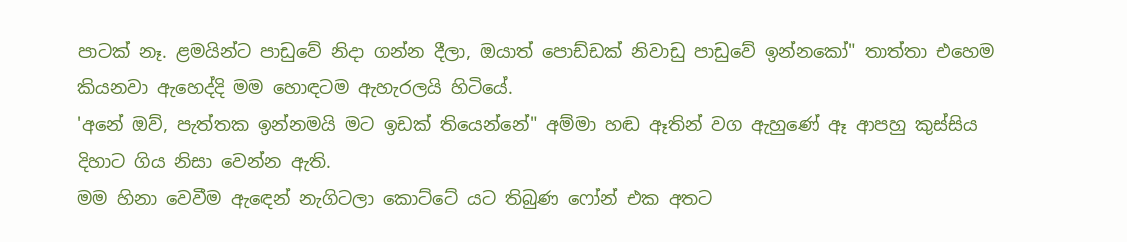පාටක් නෑ. ළමයින්ට පාඩුවේ නිදා ගන්න දීලා, ඔයාත් පොඩ්ඩක් නිවාඩු පාඩුවේ ඉන්නකෝ" තාත්තා එහෙම කියනවා ඇහෙද්දි මම හොඳටම ඇහැරලයි හිටියේ.
'අනේ ඔව්, පැත්තක ඉන්නමයි මට ඉඩක් තියෙන්නේ" අම්මා හඬ ඈතින් වග ඇහුණේ ඈ ආපහු කුස්සිය දිහාට ගිය නිසා වෙන්න ඇති.
මම හිනා වෙවීම ඇඳෙන් නැගිටලා කොට්ටේ යට තිබුණ ෆෝන් එක අතට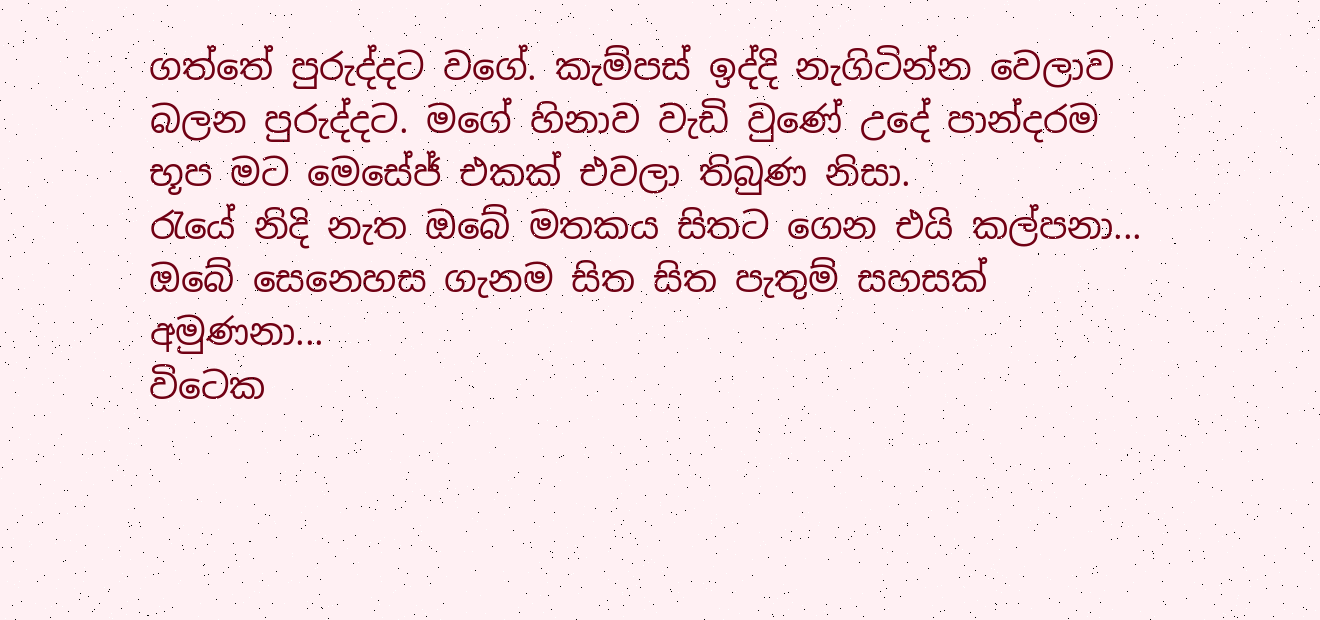ගත්තේ පුරුද්දට වගේ. කැම්පස් ඉද්දි නැගිටින්න වෙලාව බලන පුරුද්දට. මගේ හිනාව වැඩි වුණේ උදේ පාන්දරම භූප මට මෙසේජ් එකක් එවලා තිබුණ නිසා.
රැයේ නිදි නැත ඔබේ මතකය සිතට ගෙන එයි කල්පනා...
ඔබේ සෙනෙහස ගැනම සිත සිත පැතුම් සහසක් අමුණනා...
විටෙක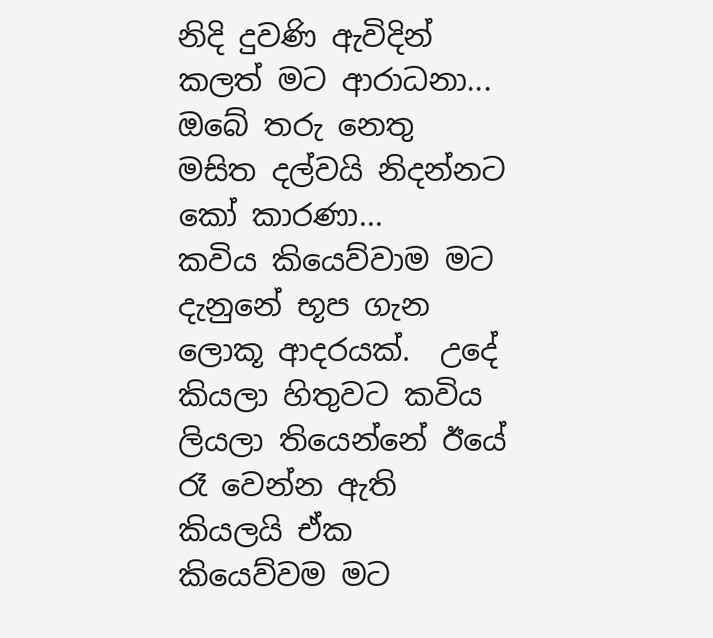නිදි දුවණි ඇවිදින් කලත් මට ආරාධනා...
ඔබේ තරු නෙතු මසිත දල්වයි නිදන්නට කෝ කාරණා...
කවිය කියෙව්වාම මට දැනුනේ භූප ගැන ලොකූ ආදරයක්.  උදේ කියලා හිතුවට කවිය ලියලා තියෙන්නේ ඊයේ රෑ වෙන්න ඇති කියලයි ඒක කියෙව්වම මට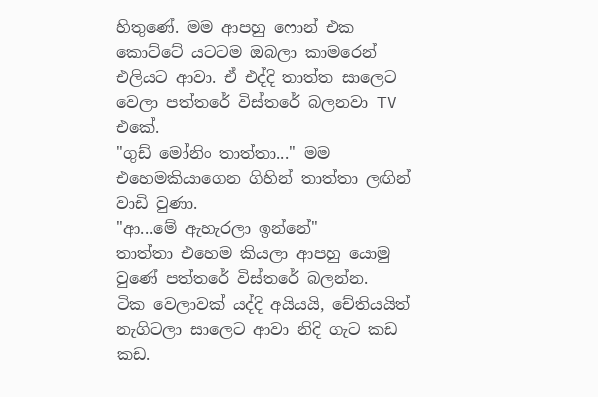හිතුණේ. මම ආපහු ෆොන් එක කොට්ටේ යටටම ඔබලා කාමරෙන් එලියට ආවා. ඒ එද්දි තාත්ත සාලෙට වෙලා පත්තරේ විස්තරේ බලනවා TV එකේ.
"ගුඩ් මෝනිං තාත්තා..." මම එහෙමකියාගෙන ගිහින් තාත්තා ලඟින් වාඩි වුණා.
"ආ...මේ ඇහැරලා ඉන්නේ"
තාත්තා එහෙම කියලා ආපහු යොමු වුණේ පත්තරේ විස්තරේ බලන්න.
ටික වෙලාවක් යද්දි අයියයි, චේතියයිත් නැගිටලා සාලෙට ආවා නිදි ගැට කඩ කඩ.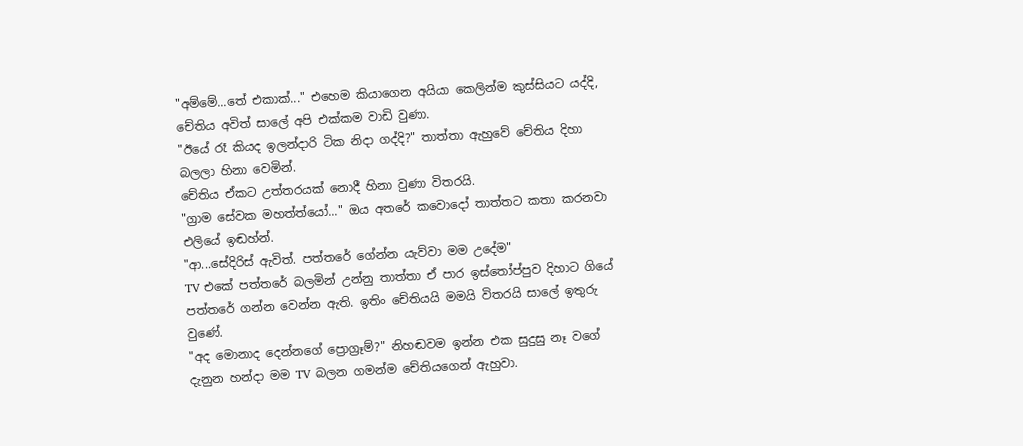"අම්මේ...තේ එකාක්..." එහෙම කියාගෙන අයියා කෙලින්ම කුස්සියට යද්දි, චේතිය අවිත් සාලේ අපි එක්කම වාඩි වුණා.
"ඊයේ රෑ කියද ඉලන්දාරි ටික නිදා ගද්දි?" තාත්තා ඇහුවේ චේතිය දිහා බලලා හිනා වෙමින්.
චේතිය ඒකට උත්තරයක් නොදී හිනා වුණා විතරයි.
"ග්‍රාම සේවක මහත්ත්යෝ..." ඔය අතරේ කවොදෝ තාත්තට කතා කරනවා එලියේ ඉඬහ්න්.
"ආ...සේදිරිස් ඇවිත්. පත්තරේ ගේන්න යැව්වා මම උදේම"
TV එකේ පත්තරේ බලමින් උන්නු තාත්තා ඒ පාර ඉස්තෝප්පුව දිහාට ගියේ පත්තරේ ගන්න වෙන්න ඇති. ඉතිං චේතියයි මමයි විතරයි සාලේ ඉතුරු වුණේ.
"අද මොනාද දෙන්නගේ ප්‍රොග්‍රෑම්?" නිහඬවම ඉන්න එක සුදුසු නෑ වගේ දැනුන හන්දා මම TV බලන ගමන්ම චේතියගෙන් ඇහුවා.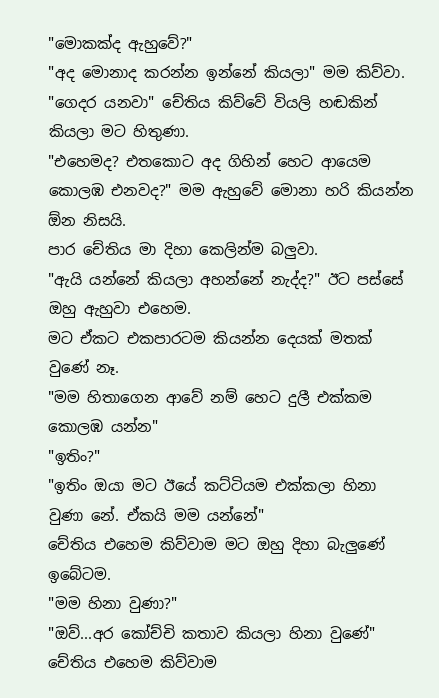"මොකක්ද ඇහුවේ?"
"අද මොනාද කරන්න ඉන්නේ කියලා" මම කිව්වා.
"ගෙදර යනවා" චේතිය කිව්වේ වියලි හඬකින් කියලා මට හිතුණා.
"එහෙමද? එතකොට අද ගිහින් හෙට ආයෙම කොලඹ එනවද?" මම ඇහුවේ මොනා හරි කියන්න ඕන නිසයි.
පාර චේතිය මා දිහා කෙලින්ම බලුවා.
"ඇයි යන්නේ කියලා අහන්නේ නැද්ද?" ඊට පස්සේ ඔහු ඇහුවා එහෙම.
මට ඒකට එකපාරටම කියන්න දෙයක් මතක් වුණේ නෑ.
"මම හිතාගෙන ආවේ නම් හෙට දුලී එක්කම කොලඹ යන්න"
"ඉතිං?"
"ඉතිං ඔයා මට ඊයේ කට්ටියම එක්කලා හිනා වුණා නේ. ඒකයි මම යන්නේ"
චේතිය එහෙම කිව්වාම මට ඔහු දිහා බැලුණේ ඉබේටම.
"මම හිනා වුණා?"
"ඔව්...අර කෝච්චි කතාව කියලා හිනා වුණේ"
චේතිය එහෙම කිව්වාම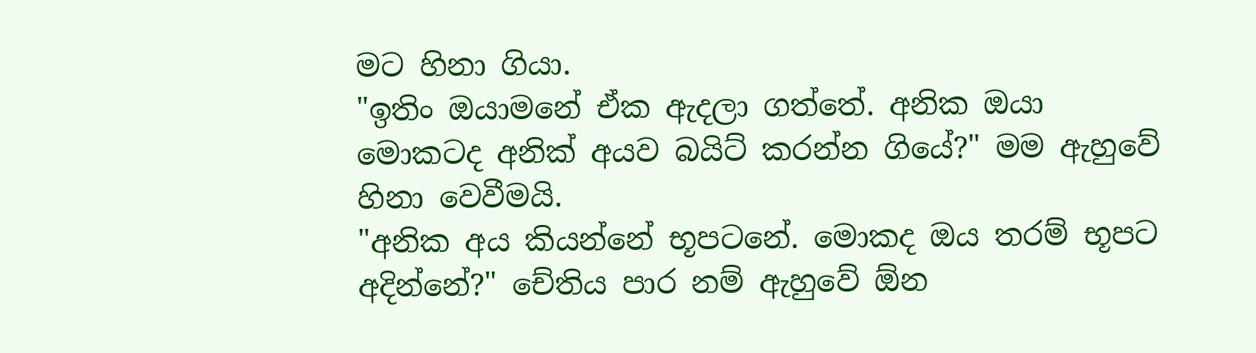මට හිනා ගියා.
"ඉතිං ඔයාමනේ ඒක ඇදලා ගත්තේ. අනික ඔයා මොකටද අනික් අයව බයිට් කරන්න ගියේ?" මම ඇහුවේ හිනා වෙවීමයි.
"අනික අය කියන්නේ භූපටනේ. මොකද ඔය තරම් භූපට අදින්නේ?" චේතිය පාර නම් ඇහුවේ ඕන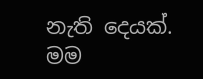නැති දෙයක්. මම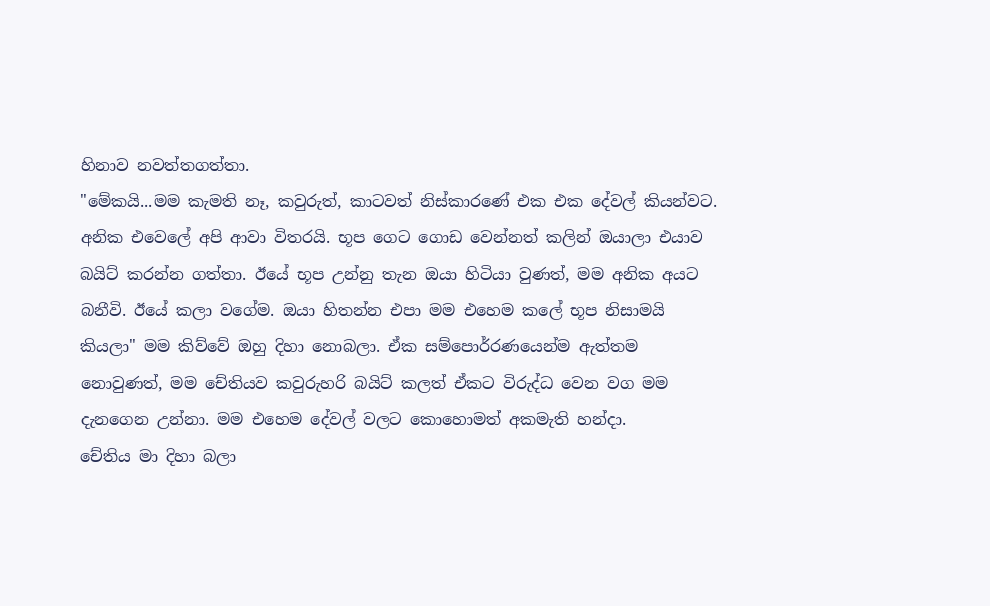හිනාව නවත්තගත්තා.
"මේකයි...මම කැමති නෑ, කවුරුත්, කාටවත් නිස්කාරණේ එක එක දේවල් කියන්වට. අනික එවෙලේ අපි ආවා විතරයි. භූප ගෙට ගොඩ වෙන්නත් කලින් ඔයාලා එයාව බයිට් කරන්න ගත්තා. ඊයේ භූප උන්නු තැන ඔයා හිටියා වුණත්, මම අනික අයට බනීවි. ඊයේ කලා වගේම. ඔයා හිතන්න එපා මම එහෙම කලේ භූප නිසාමයි කියලා" මම කිව්වේ ඔහු දිහා නොබලා. ඒක සම්පොර්රණයෙන්ම ඇත්තම නොවුණත්, මම චේතියව කවුරුහරි බයිට් කලත් ඒකට විරුද්ධ වෙන වග මම දැනගෙන උන්නා. මම එහෙම දේවල් වලට කොහොමත් අකමැති හන්දා.
චේතිය මා දිහා බලා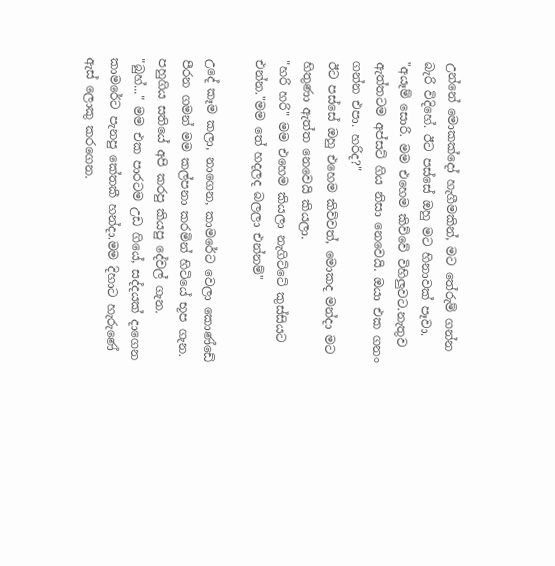උන්නේ මොකක්දෝ හැගීමකින්, මට තේරුම් ගන්න බැරි විදිහේ. ඊට පස්සේ ඔහු මට හිනාවක් පෑවා.
"අයෑම් සොරි. මම එහෙම කිව්වේ විහිලුවට.නැතුව ඇත්තටම අප්සට් ගිය නිසා නෙවෙයි. ඔයා එක ගනං ගන්න එපා. හරිද?"
ඊට පස්සේ ඔහු එහෙම කිව්වත්, මොකද මන්දා මට හිතුණා ඇත්ත නෙවෙයි කියලා.
"හරි හරි" මම එහෙම කියලා නැගිට්ටේ කුස්සියට එන්න."මම තේ හදලද බලලා එන්නම්"

උදේ කෑම කලා, නාගෙන, කාමරේට වෙලා කොණ්ඩේ පීරන ගමන් මම කල්පනා කරමින් හිටියේ භූප ගැන. පහුගිය සතියේ අපි කරපු කියපු දේවල් ගැන.
"බුහ්..." මම එක පාරටම උඩ ගියේ, සද්දයක් දාගෙන කාමරේට පැනපු කේතකී හන්දා.මම දිහාට හැරුණේ ඇස් ලොකු කරගෙන.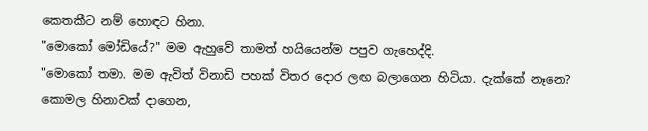කෙතකීට නම් හොඳට හිනා.
"මොකෝ මෝඩියේ?" මම ඇහුවේ තාමත් හයියෙන්ම පපුව ගැහෙද්දි.
"මොකෝ තමා. මම ඇවිත් විනාඩි පහක් විතර දොර ලඟ බලාගෙන හිටියා. දැක්කේ නෑනෙ? කොමල හිනාවක් දාගෙන,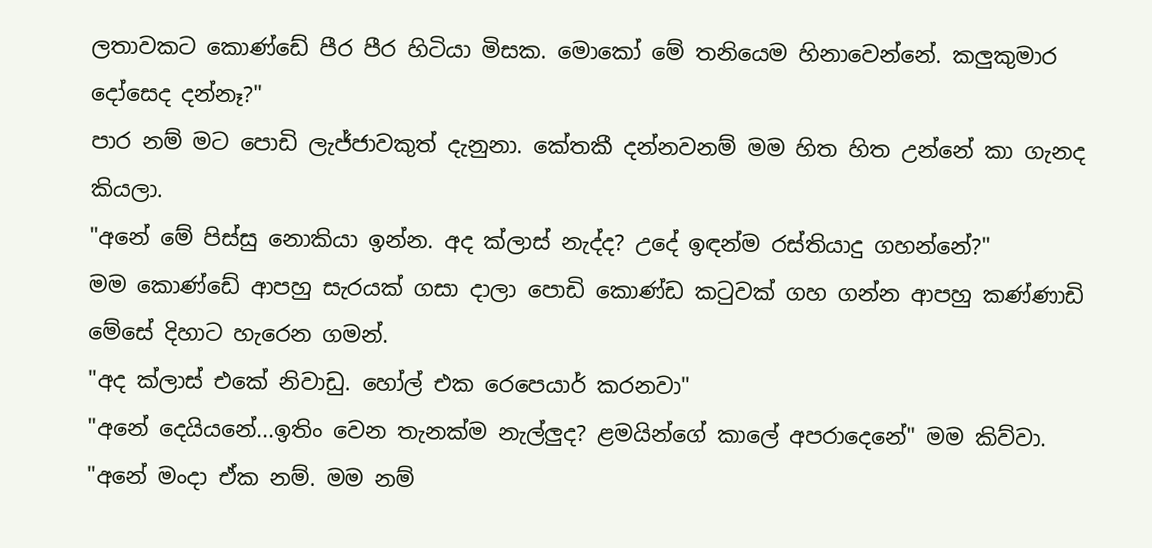ලතාවකට කොණ්ඩේ පීර පීර හිටියා මිසක. මොකෝ මේ තනියෙම හිනාවෙන්නේ. කලුකුමාර දෝසෙද දන්නෑ?"
පාර නම් මට පොඩි ලැජ්ජාවකුත් දැනුනා. කේතකී දන්නවනම් මම හිත හිත උන්නේ කා ගැනද කියලා.
"අනේ මේ පිස්සු නොකියා ඉන්න. අද ක්ලාස් නැද්ද? උදේ ඉඳන්ම රස්තියාදු ගහන්නේ?"
මම කොණ්ඩේ ආපහු සැරයක් ගසා දාලා පොඩි කොණ්ඩ කටුවක් ගහ ගන්න ආපහු කණ්ණාඩි මේසේ දිහාට හැරෙන ගමන්.
"අද ක්ලාස් එකේ නිවාඩු. හෝල් එක රෙපෙයාර් කරනවා"
"අනේ දෙයියනේ...ඉතිං වෙන තැනක්ම නැල්ලුද? ළමයින්ගේ කාලේ අපරාදෙනේ" මම කිව්වා.
"අනේ මංදා ඒක නම්. මම නම්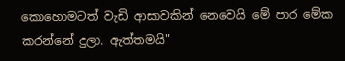කොහොමටත් වැඩි ආසාවකින් නෙවෙයි මේ පාර මේක කරන්නේ දුලා. ඇත්තමයි"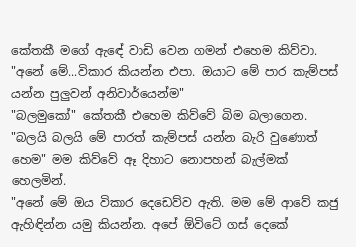කේතකී මගේ ඇඳේ වාඩි වෙන ගමන් එහෙම කිව්වා.
"අනේ මේ...විකාර කියන්න එපා. ඔයාට මේ පාර කැම්පස් යන්න පුලුවන් අනිවාර්යෙන්ම"
"බලමුකෝ" කේතකී එහෙම කිව්වේ බිම බලාගෙන.
"බලයි බලයි මේ පාරත් කැම්පස් යන්න බැරි වුණොත් හෙම" මම කිව්වේ ඈ දිහාට නොපහන් බැල්මක් හෙලමින්.
"අනේ මේ ඔය විකාර දෙඩෙව්ව ඇති. මම මේ ආවේ කජු ඇහිඳින්න යමු කියන්න. අපේ ඕවිටේ ගස් දෙකේ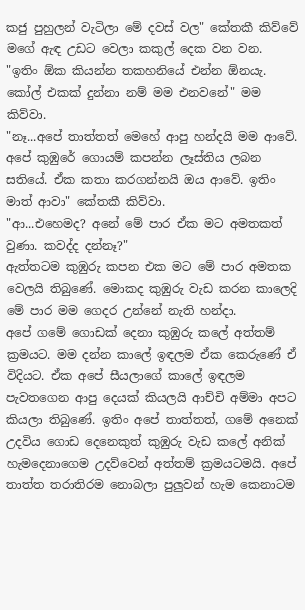කජු පුහුලන් වැටිලා මේ දවස් වල" කේතකී කිව්වේ මගේ ඇඳ උඩට වෙලා කකුල් දෙක වන වන.
"ඉතිං ඕක කියන්න තකහනියේ එන්න ඕනයැ. කෝල් එකක් දුන්නා නම් මම එනවනේ" මම කිව්වා.
"නෑ...අපේ තාත්තත් මෙහේ ආපු හන්දයි මම ආවේ. අපේ කුඹුරේ ගොයම් කපන්න ලෑස්තිය ලබන සතියේ. ඒක කතා කරගන්නයි ඔය ආවේ. ඉතිං මාත් ආවා" කේතකී කිව්වා.
"ආ...එහෙමද? අනේ මේ පාර ඒක මට අමතකත් වුණා. කවද්ද දන්නෑ?"
ඇත්තටම කුඹුරු කපන එක මට මේ පාර අමතක වෙලයි තිබුණේ. මොකද කුඹුරු වැඩ කරන කාලෙදි මේ පාර මම ගෙදර උන්නේ නැති හන්දා.
අපේ ගමේ ගොඩක් දෙනා කුඹුරු කලේ අත්තම් ක්‍රමයට. මම දන්න කාලේ ඉඳලම ඒක කෙරුණේ ඒ විදියට. ඒක අපේ සීයලාගේ කාලේ ඉඳලම පැවතගෙන ආපු දෙයක් කියලයි ආච්චි අම්මා අපට කියලා තිබුණේ. ඉතිං අපේ තාත්තත්, ගමේ අනෙක් උදවිය ගොඩ දෙනෙකුත් කුඹුරු වැඩ කලේ අනික් හැමදෙනාගෙම උදව්වෙන් අත්තම් ක්‍රමයටමයි. අපේ තාත්ත තරාතිරම නොබලා පුලුවන් හැම කෙනාටම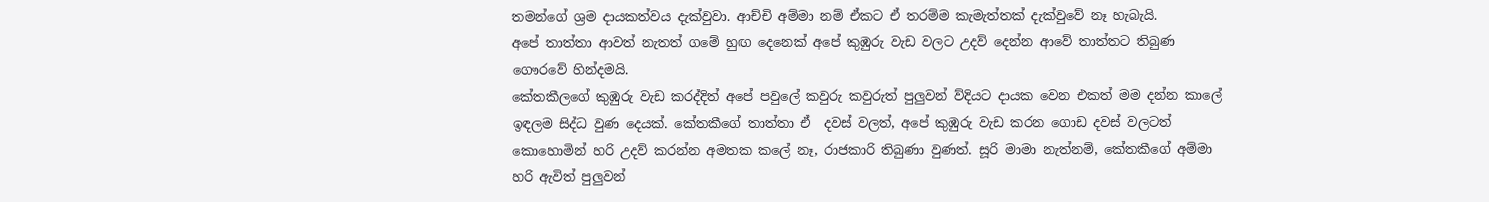තමන්ගේ ශ්‍රම දායකත්වය දැක්වුවා. ආච්චි අම්මා නම් ඒකට ඒ තරම්ම කැමැත්තක් දැක්වුවේ නෑ හැබැයි.
අපේ තාත්තා ආවත් නැතත් ගමේ හුඟ දෙනෙක් අපේ කුඹුරු වැඩ වලට උදව් දෙන්න ආවේ තාත්තට තිබුණ ගෞරවේ හින්දමයි.
කේතකීලගේ කුඹුරු වැඩ කරද්දිත් අපේ පවුලේ කවුරු කවුරුත් පුලුවන් ව්දියට දායක වෙන එකත් මම දන්න කාලේ ඉඳලම සිද්ධ වුණ දෙයක්. කේතකීගේ තාත්තා ඒ  දවස් වලත්, අපේ කුඹුරු වැඩ කරන ගොඩ දවස් වලටත් කොහොමින් හරි උදව් කරන්න අමතක කලේ නෑ, රාජකාරි තිබුණා වුණත්. සූරි මාමා නැත්නම්, කේතකීගේ අම්මා හරි ඇවිත් පුලුවන්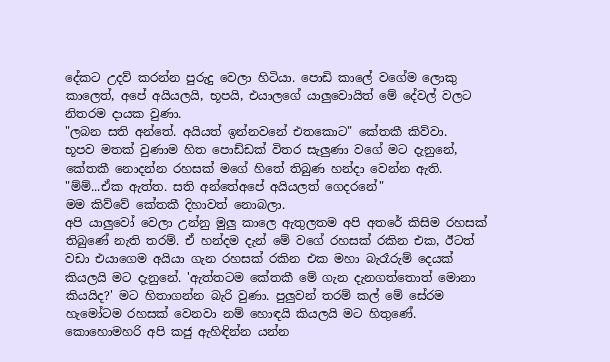දේකට උදව් කරන්න පුරුදු වෙලා හිටියා. පොඩි කාලේ වගේම ලොකු කාලෙත්, අපේ අයියලයි, භූපයි, එයාලගේ යාලුවොයිත් මේ දේවල් වලට නිතරම දායක වුණා.
"ලබන සති අන්තේ. අයියත් ඉන්නවනේ එතකොට" කේතකී කිව්වා.
භූපව මතක් වුණාම හිත පොඩ්ඩක් විතර සැලුණා වගේ මට දැනුනේ, කේතකී නොදන්න රහසක් මගේ හිතේ තිබුණ හන්දා වෙන්න ඇති.
"ම්ම්...ඒක ඇත්ත. සති අන්තේඅපේ අයියලත් ගෙදරනේ"
මම කිව්වේ කේතකී දිහාවත් නොබලා.
අපි යාලුවෝ වෙලා උන්නු මුලු කාලෙ ඇතුලතම අපි අතරේ කිසිම රහසක් තිබුණේ නැති තරම්. ඒ හන්දම දැන් මේ වගේ රහසක් රකින එක, ඊටත් වඩා එයාගෙම අයියා ගැන රහසක් රකින එක මහා බැරෑරුම් දෙයක් කියලයි මට දැනුනේ. 'ඇත්තටම කේතකී මේ ගැන දැනගත්තොත් මොනා කියයිද?' මට හිතාගන්න බැරි වුණා. පුලුවන් තරම් කල් මේ සේරම හැමෝටම රහසක් වෙනවා නම් හොඳයි කියලයි මට හිතුණේ.
කොහොමහරි අපි කජු ඇහිඳින්න යන්න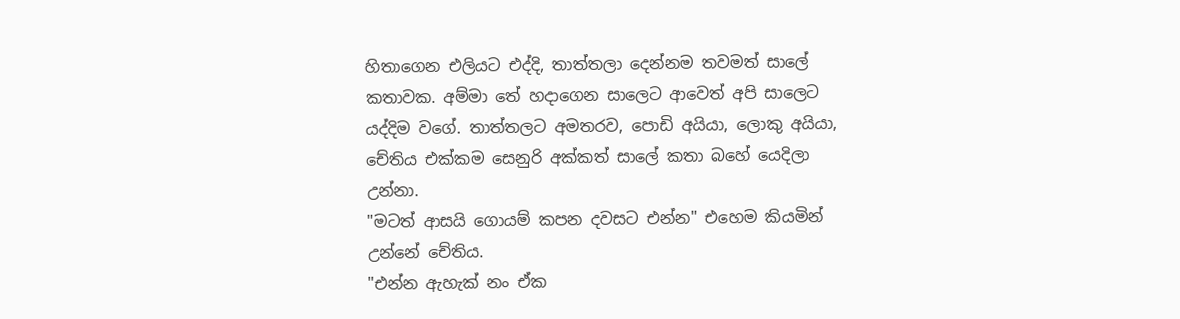හිතාගෙන එලියට එද්දි, තාත්තලා දෙන්නම තවමත් සාලේ කතාවක. අම්මා තේ හදාගෙන සාලෙට ආවෙත් අපි සාලෙට යද්දිම වගේ. තාත්තලට අමතරව, පොඩි අයියා, ලොකු අයියා, චේතිය එක්කම සෙනුරි අක්කත් සාලේ කතා බහේ යෙදිලා උන්නා.
"මටත් ආසයි ගොයම් කපන දවසට එන්න" එහෙම කියමින් උන්නේ චේතිය.
"එන්න ඇහැක් නං ඒක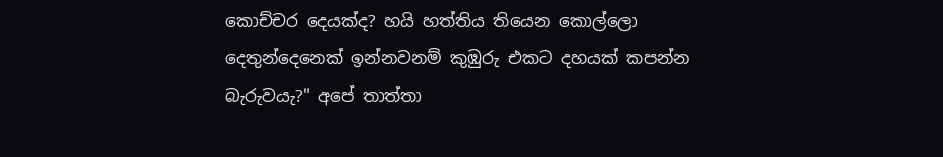කොච්චර දෙයක්ද? හයි හත්තිය තියෙන කොල්ලො දෙතුන්දෙනෙක් ඉන්නවනම් කුඹුරු එකට දහයක් කපන්න බැරුවයැ?" අපේ තාත්තා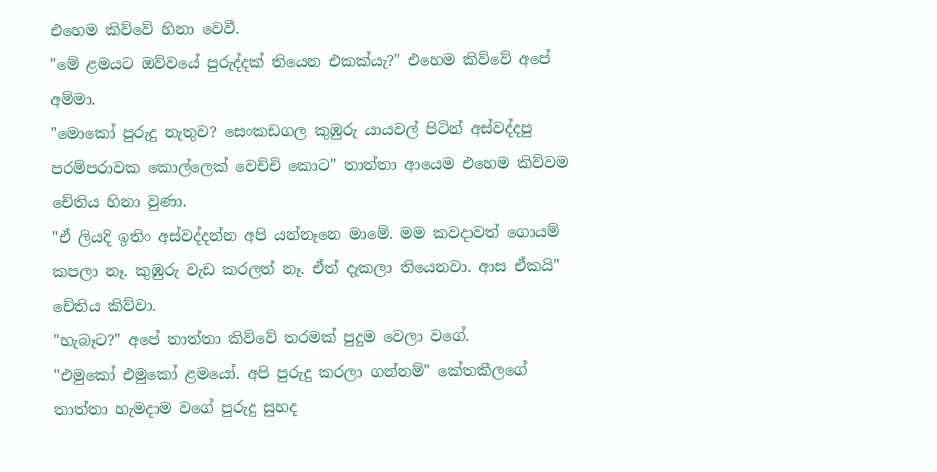එහෙම කිව්වේ හිනා වෙවී.
"මේ ළමයට ඔව්වයේ පුරුද්දක් තියෙන එකක්යැ?" එහෙම කිව්වේ අපේ අම්මා.
"මොකෝ පුරුදු නැතුව? සෙංකඩගල කුඹුරු යායවල් පිටින් අස්වද්දපු පරම්පරාවක කොල්ලෙක් වෙච්චි කොට" තාත්තා ආයෙම එහෙම කිව්වම චේතිය හිනා වුණා.
"ඒ ලියදි ඉතිං අස්වද්දන්න අපි යන්නෑනෙ මාමේ. මම කවදාවත් ගොයම් කපලා නෑ. කුඹුරු වැඩ කරලත් නෑ. ඒත් දැකලා තියෙනවා. ආස ඒකයි" චේතිය කිව්වා.
"හැබෑට?" අපේ තාත්තා කිව්වේ තරමක් පුදුම වෙලා වගේ.
"එමුකෝ එමුකෝ ළමයෝ. අපි පුරුදු කරලා ගන්නම්" කේතකීලගේ තාත්තා හැමදාම වගේ පුරුදු සුහද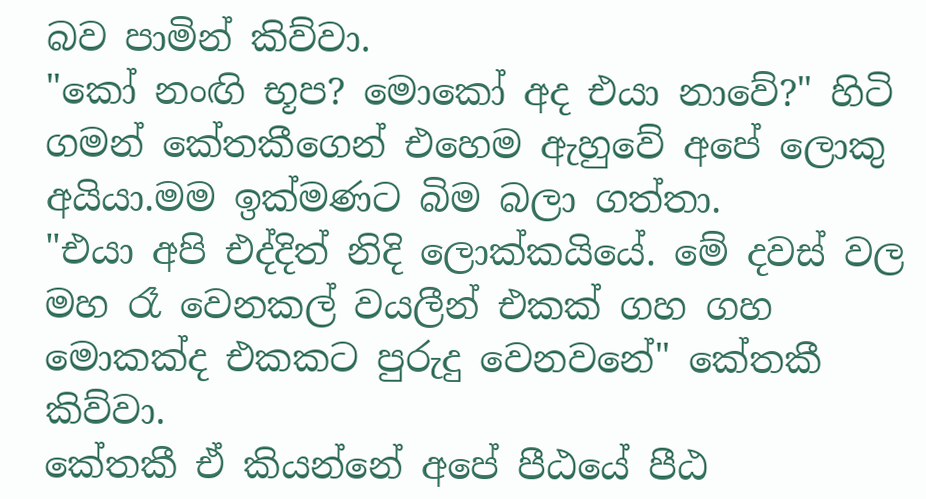බව පාමින් කිව්වා.
"කෝ නංඟි භූප? මොකෝ අද එයා නාවේ?" හිටි ගමන් කේතකීගෙන් එහෙම ඇහුවේ අපේ ලොකු අයියා.මම ඉක්මණට බිම බලා ගත්තා.
"එයා අපි එද්දිත් නිදි ලොක්කයියේ. මේ දවස් වල මහ රෑ වෙනකල් වයලීන් එකක් ගහ ගහ මොකක්ද එකකට පුරුදු වෙනවනේ" කේතකී කිව්වා.
කේතකී ඒ කියන්නේ අපේ පීඨයේ පීඨ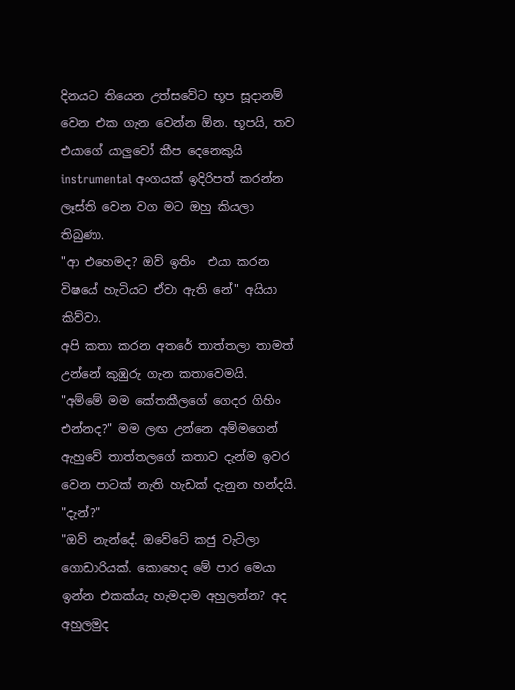දිනයට තියෙන උත්සවේට භූප සූදානම් වෙන එක ගැන වෙන්න ඕන. භූපයි, තව එයාගේ යාලුවෝ කීප දෙනෙකුයි instrumental අංගයක් ඉදිරිපත් කරන්න ලෑස්ති වෙන වග මට ඔහු කියලා තිබුණා.
"ආ එහෙමද? ඔව් ඉතිං  එයා කරන විෂයේ හැටියට ඒවා ඇති නේ" අයියා කිව්වා.
අපි කතා කරන අතරේ තාත්තලා තාමත් උන්නේ කුඹුරු ගැන කතාවෙමයි.
"අම්මේ මම කේතකීලගේ ගෙදර ගිහිං එන්නද?" මම ලඟ උන්නෙ අම්මගෙන් ඇහුවේ තාත්තලගේ කතාව දැන්ම ඉවර වෙන පාටක් නැති හැඩක් දැනුන හන්දයි.
"දැන්?"
"ඔව් නැන්දේ. ඔවේටේ කජු වැටිලා ගොඩාරියක්. කොහෙද මේ පාර මෙයා ඉන්න එකක්යැ හැමදාම අහුලන්න? අද අහුලමුද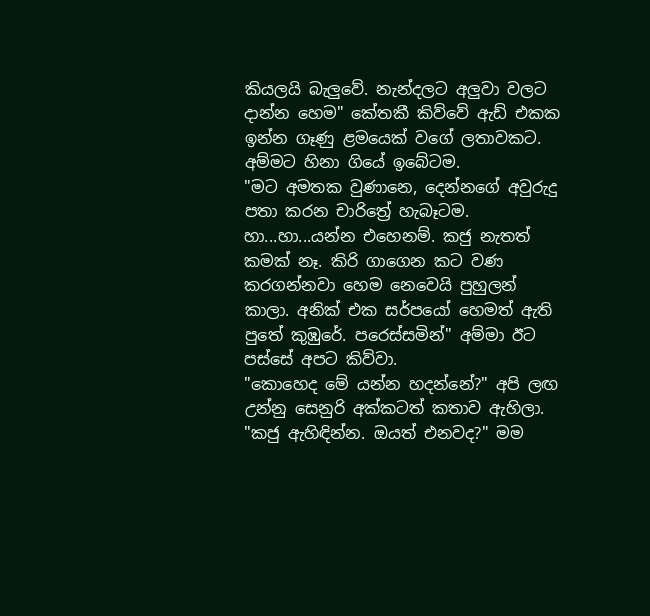කියලයි බැලුවේ. නැන්දලට අලුවා වලට දාන්න හෙම" කේතකී කිව්වේ ඇඩ් එකක ඉන්න ගෑණු ළමයෙක් වගේ ලතාවකට.
අම්මට හිනා ගියේ ඉබේටම.
"මට අමතක වුණානෙ, දෙන්නගේ අවුරුදු පතා කරන චාරිත්‍රේ හැබෑටම. හා...හා...යන්න එහෙනම්. කජු නැතත් කමක් නෑ. කිරි ගාගෙන කට වණ කරගන්නවා හෙම නෙවෙයි පුහුලන් කාලා. අනික් එක සර්පයෝ හෙමත් ඇති පුතේ කුඹුරේ. පරෙස්සමින්" අම්මා ඊට පස්සේ අපට කිව්වා.
"කොහෙද මේ යන්න හදන්නේ?" අපි ලඟ උන්නු සෙනුරි අක්කටත් කතාව ඇහිලා.
"කජු ඇහිඳින්න. ඔයත් එනවද?" මම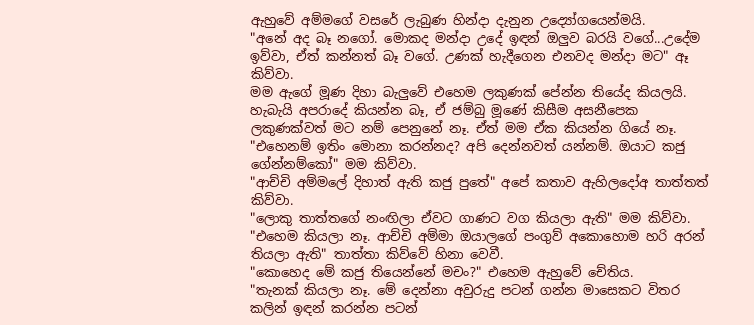ඇහුවේ අම්මගේ වසරේ ලැබුණ හින්දා දැනුන උද්‍යෝගයෙන්මයි.
"අනේ අද බෑ නගෝ. මොකද මන්දා උදේ ඉඳන් ඔලුව බරයි වගේ...උදේම ඉව්වා, ඒත් කන්නත් බෑ වගේ. උණක් හැදීගෙන එනවද මන්දා මට" ඈ කිව්වා.
මම ඇගේ මූණ දිහා බැලුවේ එහෙම ලකුණක් පේන්න තියේද කියලයි. හැබැයි අපරාදේ කියන්න බෑ, ඒ ජම්බු මූණේ කිසීම අසනීපෙක ලකුණක්වත් මට නම් පෙනුනේ නෑ. ඒත් මම ඒක කියන්න ගියේ නෑ.
"එහෙනම් ඉතිං මොනා කරන්නද? අපි දෙන්නවත් යන්නම්. ඔයාට කජු ගේන්නම්කෝ" මම කිව්වා.
"ආච්චි අම්මලේ දිහාත් ඇති කජු පුතේ" අපේ කතාව ඇහිලදෝඅ තාත්තත් කිව්වා.
"ලොකු තාත්තගේ නංඟිලා ඒවට ගාණට වග කියලා ඇති" මම කිව්වා.
"එහෙම කියලා නෑ. ආච්චි අම්මා ඔයාලගේ පංගුව් අකොහොම හරි අරන් තියලා ඇති" තාත්තා කිව්වේ හිනා වෙවී.
"කොහෙද මේ කජු තියෙන්නේ මචං?" එහෙම ඇහුවේ චේතිය.
"තැනක් කියලා නෑ. මේ දෙන්නා අවුරුදු පටන් ගන්න මාසෙකට විතර කලින් ඉඳන් කරන්න පටන්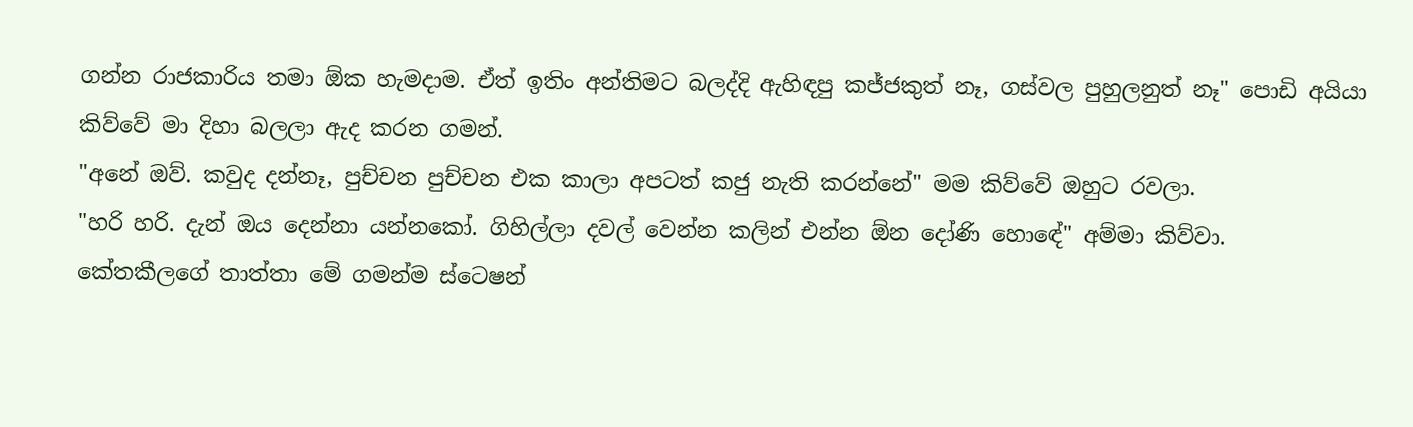ගන්න රාජකාරිය තමා ඕක හැමදාම. ඒත් ඉතිං අන්තිමට බලද්දි ඇහිඳපු කජ්ජකුත් නෑ, ගස්වල පුහුලනුත් නෑ" පොඩි අයියා කිව්වේ මා දිහා බලලා ඇද කරන ගමන්.
"අනේ ඔව්. කවුද දන්නෑ, පුච්චන පුච්චන එක කාලා අපටත් කජු නැති කරන්නේ" මම කිව්වේ ඔහුට රවලා.
"හරි හරි. දැන් ඔය දෙන්නා යන්නකෝ. ගිහිල්ලා දවල් වෙන්න කලින් එන්න ඕන දෝණි හොඳේ" අම්මා කිව්වා.
කේතකීලගේ තාත්තා මේ ගමන්ම ස්ටෙෂන්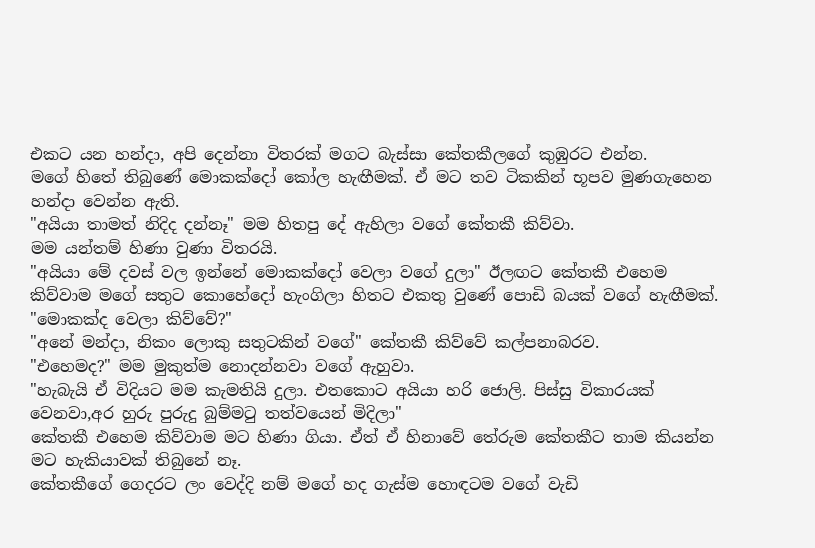එකට යන හන්දා, අපි දෙන්නා විතරක් මගට බැස්සා කේතකීලගේ කුඹුරට එන්න.
මගේ හිතේ තිබුණේ මොකක්දෝ කෝල හැඟීමක්. ඒ මට තව ටිකකින් භූපව මුණගැහෙන හන්දා වෙන්න ඇති.
"අයියා තාමත් නිදිද දන්නෑ" මම හිතපු දේ ඇහිලා වගේ කේතකී කිව්වා.
මම යන්තම් හිණා වුණා විතරයි.
"අයියා මේ දවස් වල ඉන්නේ මොකක්දෝ වෙලා වගේ දුලා" ඊලඟට කේතකී එහෙම කිව්වාම මගේ සතුට කොහේදෝ හැංගිලා හිතට එකතු වුණේ පොඩි බයක් වගේ හැඟීමක්.
"මොකක්ද වෙලා කිව්වේ?"
"අනේ මන්දා, නිකං ලොකු සතුටකින් වගේ" කේතකී කිව්වේ කල්පනාබරව.
"එහෙමද?" මම මුකුත්ම නොදන්නවා වගේ ඇහුවා.
"හැබැයි ඒ විදියට මම කැමතියි දුලා. එතකොට අයියා හරි ජොලි. පිස්සු විකාරයක් වෙනවා,අර හුරු පුරුදු බුම්මටු තත්වයෙන් මිදිලා"
කේතකී එහෙම කිව්වාම මට හිණා ගියා. ඒත් ඒ හිනාවේ තේරුම කේතකීට තාම කියන්න මට හැකියාවක් තිබුනේ නෑ.
කේතකීගේ ගෙදරට ලං වෙද්දි නම් මගේ හද ගැස්ම හොඳටම වගේ වැඩි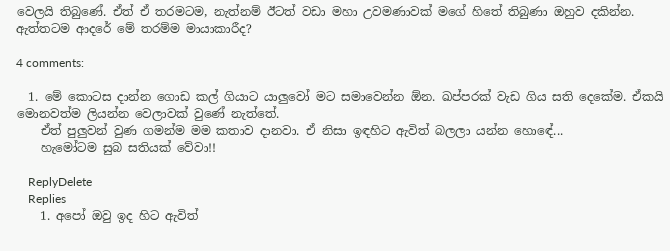වෙලයි තිබුණේ. ඒත් ඒ තරමටම, නැත්නම් ඊටත් වඩා මහා උවමණාවක් මගේ හිතේ තිබුණා ඔහුව දකින්න. ඇත්තටම ආදරේ මේ තරම්ම මායාකාරීද?

4 comments:

  1. මේ කොටස දාන්න ගොඩ කල් ගියාට යාලුවෝ මට සමාවෙන්න ඕන. ඛප්පරක් වැඩ ගිය සති දෙකේම. ඒකයි මොනවත්ම ලියන්න වෙලාවක් වුණේ නැත්තේ.
    ඒත් පුලුවන් වුණ ගමන්ම මම කතාව දානවා. ඒ නිසා ඉඳහිට ඇවිත් බලලා යන්න හොඳේ...
    හැමෝටම සුබ සතියක් වේවා!!

    ReplyDelete
    Replies
    1. අපෝ ඔවු ඉද හිට ඇවිත්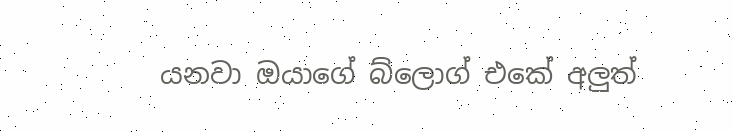යනවා ඔයාගේ බ්ලොග් එකේ අලුත්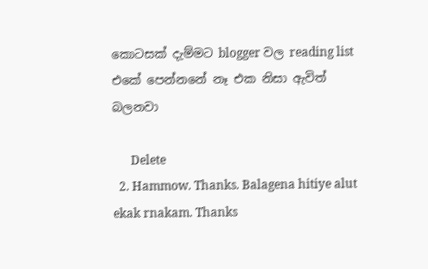කොටසක් දැම්මට blogger වල reading list එකේ පෙන්නනේ නෑ එක නිසා ඇවිත් බලනවා

      Delete
  2. Hammow. Thanks. Balagena hitiye alut ekak rnakam. Thanks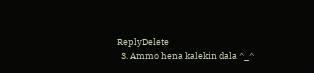ReplyDelete
  3. Ammo hena kalekin dala ^_^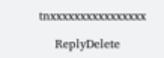tnxxxxxxxxxxxxxxxx

    ReplyDelete